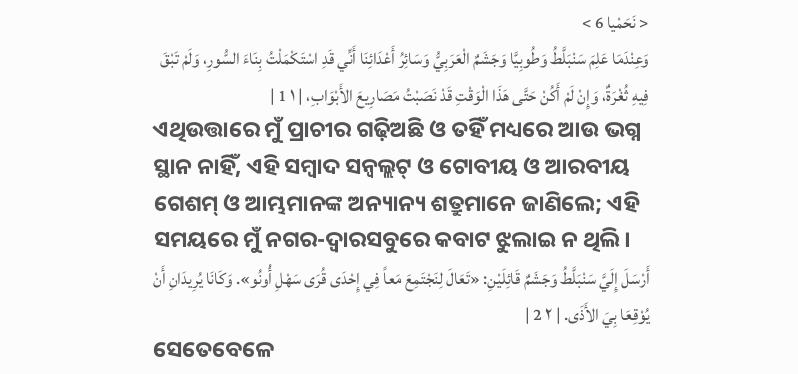< نَحَمْيا 6 >
وَعِنْدَمَا عَلِمَ سَنْبَلَّطُ وَطُوبِيَّا وَجَشَمٌ الْعَرَبِيُّ وَسَائِرُ أَعْدَائِنَا أَنِّي قَدِ اسْتَكْمَلْتُ بِنَاءَ السُّورِ، وَلَمْ تَبْقَ فِيهِ ثُغْرَةٌ، وَإِنْ لَمْ أَكُنْ حَتَّى هَذَا الْوَقْتِ قَدْ نَصَبْتُ مَصَارِيعَ الأَبْوَابِ، | ١ 1 |
ଏଥିଉତ୍ତାରେ ମୁଁ ପ୍ରାଚୀର ଗଢ଼ିଅଛି ଓ ତହିଁ ମଧ୍ୟରେ ଆଉ ଭଗ୍ନ ସ୍ଥାନ ନାହିଁ, ଏହି ସମ୍ବାଦ ସନ୍ବଲ୍ଲଟ୍ ଓ ଟୋବୀୟ ଓ ଆରବୀୟ ଗେଶମ୍ ଓ ଆମ୍ଭମାନଙ୍କ ଅନ୍ୟାନ୍ୟ ଶତ୍ରୁମାନେ ଜାଣିଲେ; ଏହି ସମୟରେ ମୁଁ ନଗର-ଦ୍ୱାରସବୁରେ କବାଟ ଝୁଲାଇ ନ ଥିଲି।
أَرْسَلَ إِلَيَّ سَنْبَلَّطُ وَجَشَمٌ قَائِلَيْنِ: «تَعَالَ لِنَجْتَمِعَ مَعاً فِي إِحْدَى قُرَى سَهْلِ أُونُو». وَكَانَا يُرِيدَانِ أَنْ يُوْقِعَا بِيَ الأَذَى. | ٢ 2 |
ସେତେବେଳେ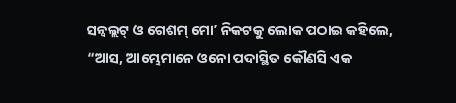ସନ୍ବଲ୍ଲଟ୍ ଓ ଗେଶମ୍ ମୋʼ ନିକଟକୁ ଲୋକ ପଠାଇ କହିଲେ, “ଆସ, ଆମ୍ଭେମାନେ ଓନୋ ପଦାସ୍ଥିତ କୌଣସି ଏକ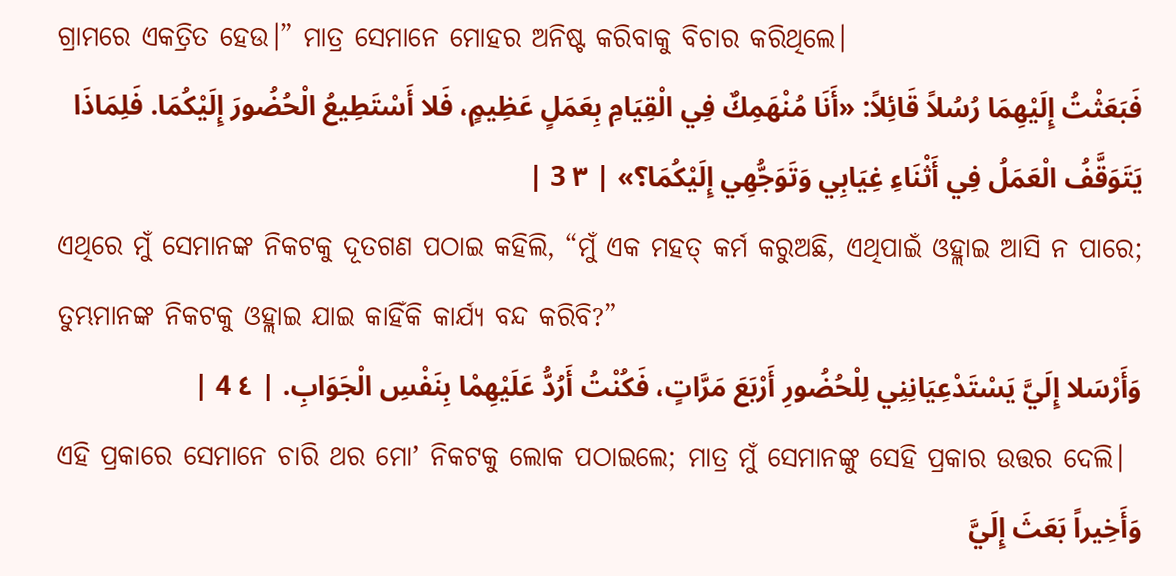ଗ୍ରାମରେ ଏକତ୍ରିତ ହେଉ।” ମାତ୍ର ସେମାନେ ମୋହର ଅନିଷ୍ଟ କରିବାକୁ ବିଚାର କରିଥିଲେ।
فَبَعَثْتُ إِلَيْهِمَا رُسُلاً قَائِلاً: «أَنَا مُنْهَمِكٌ فِي الْقِيَامِ بِعَمَلٍ عَظِيمٍ، فَلا أَسْتَطِيعُ الْحُضُورَ إِلَيْكُمَا. فَلِمَاذَا يَتَوَقَّفُ الْعَمَلُ فِي أَثْنَاءِ غِيَابِي وَتَوَجُّهِي إِلَيْكُمَا؟» | ٣ 3 |
ଏଥିରେ ମୁଁ ସେମାନଙ୍କ ନିକଟକୁ ଦୂତଗଣ ପଠାଇ କହିଲି, “ମୁଁ ଏକ ମହତ୍ କର୍ମ କରୁଅଛି, ଏଥିପାଇଁ ଓହ୍ଲାଇ ଆସି ନ ପାରେ; ତୁମ୍ଭମାନଙ୍କ ନିକଟକୁ ଓହ୍ଲାଇ ଯାଇ କାହିଁକି କାର୍ଯ୍ୟ ବନ୍ଦ କରିବି?”
وَأَرْسَلا إِلَيَّ يَسْتَدْعِيَانِنِي لِلْحُضُورِ أَرْبَعَ مَرَّاتٍ، فَكُنْتُ أَرُدُّ عَلَيْهِمْا بِنَفْسِ الْجَوَابِ. | ٤ 4 |
ଏହି ପ୍ରକାରେ ସେମାନେ ଚାରି ଥର ମୋʼ ନିକଟକୁ ଲୋକ ପଠାଇଲେ; ମାତ୍ର ମୁଁ ସେମାନଙ୍କୁ ସେହି ପ୍ରକାର ଉତ୍ତର ଦେଲି।
وَأَخِيراً بَعَثَ إِلَيَّ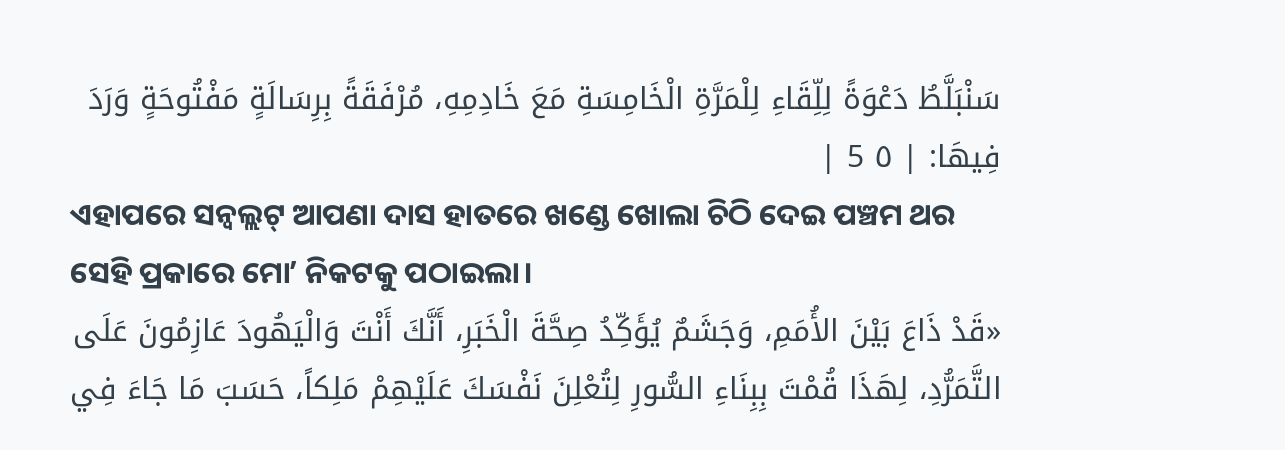سَنْبَلَّطُ دَعْوَةً لِلِّقَاءِ لِلْمَرَّةِ الْخَامِسَةِ مَعَ خَادِمِهِ، مُرْفَقَةً بِرِسَالَةٍ مَفْتُوحَةٍ وَرَدَ فِيهَا: | ٥ 5 |
ଏହାପରେ ସନ୍ବଲ୍ଲଟ୍ ଆପଣା ଦାସ ହାତରେ ଖଣ୍ଡେ ଖୋଲା ଚିଠି ଦେଇ ପଞ୍ଚମ ଥର ସେହି ପ୍ରକାରେ ମୋʼ ନିକଟକୁ ପଠାଇଲା।
«قَدْ ذَاعَ بَيْنَ الأُمَمِ، وَجَشَمٌ يُؤَكِّدُ صِحَّةَ الْخَبَرِ، أَنَّكَ أَنْتَ وَالْيَهُودَ عَازِمُونَ عَلَى التَّمَرُّدِ، لِهَذَا قُمْتَ بِبِنَاءِ السُّورِ لِتُعْلِنَ نَفْسَكَ عَلَيْهِمْ مَلِكاً، حَسَبَ مَا جَاءَ فِي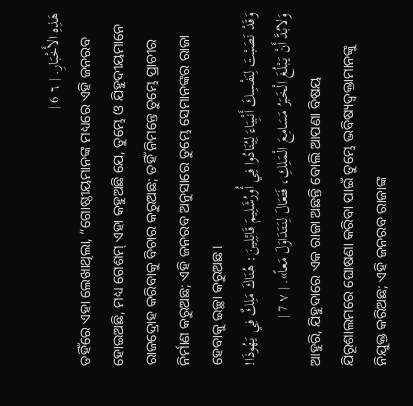هَذِهِ الأَخْبَارِ. | ٦ 6 |
ତହିଁରେ ଏହା ଲେଖାଥିଲା, “ଗୋଷ୍ଠୀୟମାନଙ୍କ ମଧ୍ୟରେ ଏହି ଜନରବ ହୋଇଅଛି, ମଧ୍ୟ ଗେଶମ୍ ଏହା କହୁଅଛି ଯେ, ତୁମ୍ଭେ ଓ ଯିହୁଦୀୟମାନେ ରାଜଦ୍ରୋହ କରିବାକୁ ବିଚାର କରୁଅଛ; ତହିଁ ନିମନ୍ତେ ତୁମ୍ଭେ ପ୍ରାଚୀର ନିର୍ମାଣ କରୁଅଛ; ଏହି ଜନରବ ଅନୁସାରେ ତୁମ୍ଭେ ସେମାନଙ୍କର ରାଜା ହେବାକୁ ଇଚ୍ଛା କରୁଅଛ।
وَقَدْ نَصَبْتَ لِنَفْسِكَ أَنْبِيَاءَ لِيُنَادُوا فِي أُورُشَلِيمَ قَائِلِينَ: هُنَاكَ مَلِكٌ فِي يَهُوذَا! وَلابُدَّ أَنْ يَبْلُغَ الْخَبَرُ مَسَامِعَ الْمَلِكِ، فَتَعَالَ لِنَتَدَاوَلَ مَعاً». | ٧ 7 |
ଆହୁରି, ଯିହୁଦାରେ ଏକ ରାଜା ଅଛନ୍ତି ବୋଲି ଆପଣା ବିଷୟ ଯିରୂଶାଲମରେ ଘୋଷଣା କରିବା ପାଇଁ ତୁମ୍ଭେ ଭବିଷ୍ୟଦ୍ବକ୍ତାମାନଙ୍କୁ ନିଯୁକ୍ତ କରିଅଛ; ଏହି ଜନରବ ରାଜାଙ୍କ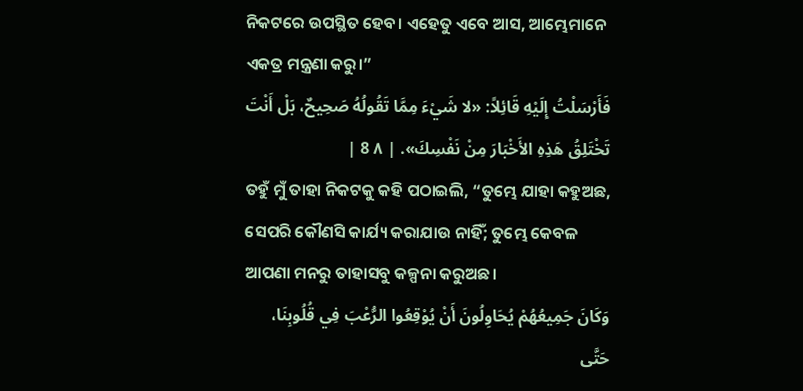ନିକଟରେ ଉପସ୍ଥିତ ହେବ। ଏହେତୁ ଏବେ ଆସ, ଆମ୍ଭେମାନେ ଏକତ୍ର ମନ୍ତ୍ରଣା କରୁ।”
فَأَرْسَلْتُ إِلَيْهِ قَائِلاً: «لا شَيْءَ مِمَّا تَقُولُهُ صَحِيحٌ، بَلْ أَنْتَ تَخْتَلِقُ هَذِهِ الأَخْبَارَ مِنْ نَفْسِكَ». | ٨ 8 |
ତହୁଁ ମୁଁ ତାହା ନିକଟକୁ କହି ପଠାଇଲି, “ତୁମ୍ଭେ ଯାହା କହୁଅଛ, ସେପରି କୌଣସି କାର୍ଯ୍ୟ କରାଯାଉ ନାହିଁ; ତୁମ୍ଭେ କେବଳ ଆପଣା ମନରୁ ତାହାସବୁ କଳ୍ପନା କରୁଅଛ।
وَكَانَ جَمِيعُهُمْ يُحَاوِلُونَ أَنْ يُوْقِعُوا الرُّعْبَ فِي قُلُوبِنَا، حَتَّى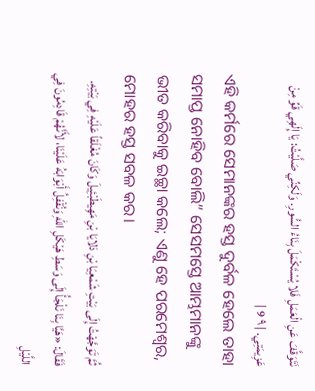نَتَوَقَّفَ عَنِ الْعَمَلِ فَلا يُسْتَكْمَلَ بِنَاءُ السُّورِ. وَلَكِنِّي صَلَّيْتُ: يَا إِلَهِي قَوِّ مِنْ عَزِيمَتِي. | ٩ 9 |
ଏହି କର୍ମରେ ସେମାନଙ୍କର ହସ୍ତ ଦୁର୍ବଳ ହେଲେ ତାହା ସମାପ୍ତ ନୋହିବ ବୋଲି” ସେସମସ୍ତେ ଆମ୍ଭମାନଙ୍କୁ ଭୀତ କରିବାକୁ ଇଚ୍ଛା କଲେ; ଏଣୁ ହେ ପରମେଶ୍ୱର, ମୋହର ହସ୍ତ ସବଳ କର।
ثُمَّ تَوَجَّهْتُ إِلَى بَيْتِ شَمْعِيَا بْنِ دَلايَا بْنِ مَهِيطَبْئِيلَ وَكَانَ مُغْلَقاً عَلَيْهِ فِي بَيْتِهِ. فَقَالَ: «هَيَّا بِنَا نَلْجَأُ إِلَى وَسَطِ هَيْكَلِ اللهِ وَنُقْفِلُ أَبْوَابَهُ عَلَيْنَا، لأَنَّهُمْ قَادِمُونَ فِي اللَّيْلِ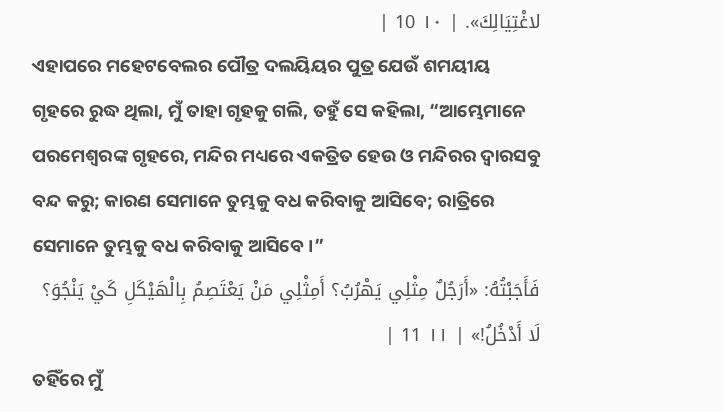لاغْتِيَالِكَ». | ١٠ 10 |
ଏହାପରେ ମହେଟବେଲର ପୌତ୍ର ଦଲୟିୟର ପୁତ୍ର ଯେଉଁ ଶମୟୀୟ ଗୃହରେ ରୁଦ୍ଧ ଥିଲା, ମୁଁ ତାହା ଗୃହକୁ ଗଲି, ତହୁଁ ସେ କହିଲା, “ଆମ୍ଭେମାନେ ପରମେଶ୍ୱରଙ୍କ ଗୃହରେ, ମନ୍ଦିର ମଧ୍ୟରେ ଏକତ୍ରିତ ହେଉ ଓ ମନ୍ଦିରର ଦ୍ୱାରସବୁ ବନ୍ଦ କରୁ; କାରଣ ସେମାନେ ତୁମ୍ଭକୁ ବଧ କରିବାକୁ ଆସିବେ; ରାତ୍ରିରେ ସେମାନେ ତୁମ୍ଭକୁ ବଧ କରିବାକୁ ଆସିବେ।”
فَأَجَبْتُهُ: «أَرَجُلٌ مِثْلِي يَهْرُبُ؟ أَمِثْلِي مَنْ يَعْتَصِمُ بِالْهَيْكَلِ كَيْ يَنْجُوَ؟ لَا أَدْخُلُ!» | ١١ 11 |
ତହିଁରେ ମୁଁ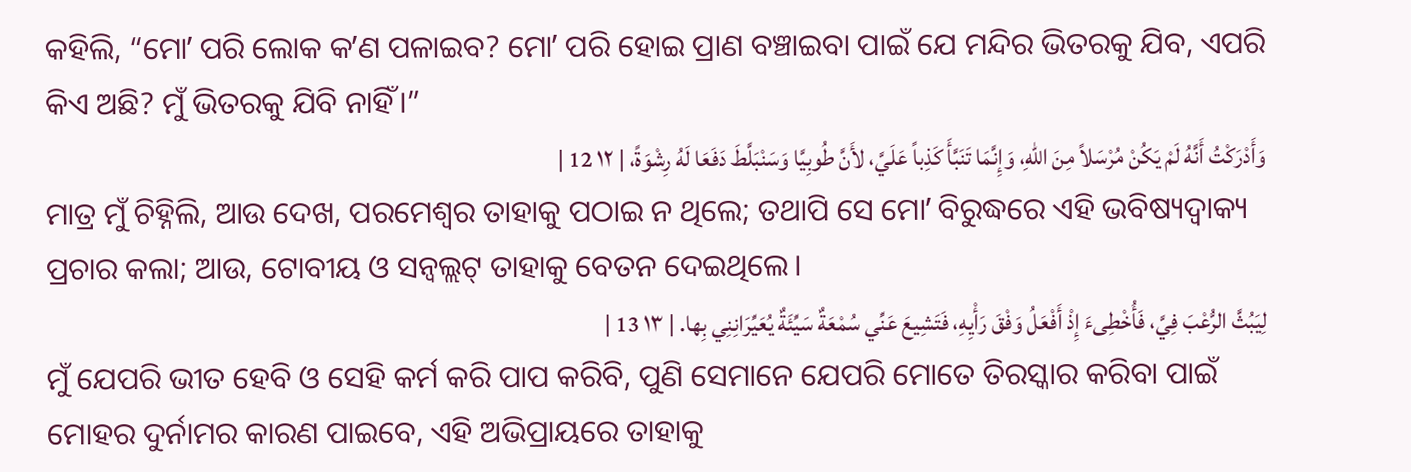କହିଲି, “ମୋʼ ପରି ଲୋକ କʼଣ ପଳାଇବ? ମୋʼ ପରି ହୋଇ ପ୍ରାଣ ବଞ୍ଚାଇବା ପାଇଁ ଯେ ମନ୍ଦିର ଭିତରକୁ ଯିବ, ଏପରି କିଏ ଅଛି? ମୁଁ ଭିତରକୁ ଯିବି ନାହିଁ।”
وَأَدْرَكْتُ أَنَّهُ لَمْ يَكُنْ مُرْسَلاً مِنَ اللهِ، وَإِنَّمَا تَنَبَّأَ كَذِباً عَلَيَّ، لأَنَّ طُوبِيَّا وَسَنْبَلَّطَ دَفَعَا لَهُ رِشْوَةً، | ١٢ 12 |
ମାତ୍ର ମୁଁ ଚିହ୍ନିଲି, ଆଉ ଦେଖ, ପରମେଶ୍ୱର ତାହାକୁ ପଠାଇ ନ ଥିଲେ; ତଥାପି ସେ ମୋʼ ବିରୁଦ୍ଧରେ ଏହି ଭବିଷ୍ୟଦ୍ବାକ୍ୟ ପ୍ରଚାର କଲା; ଆଉ, ଟୋବୀୟ ଓ ସନ୍ବଲ୍ଲଟ୍ ତାହାକୁ ବେତନ ଦେଇଥିଲେ।
لِيَبُثَّ الرُّعْبَ فِيَّ، فَأُخْطِىءَ إِذْ أَفْعَلُ وَفْقَ رَأْيِهِ، فَتَشِيعَ عَنِّي سُمْعَةٌ سَيِّئَةٌ يُعَيِّرَانِنِي بِها. | ١٣ 13 |
ମୁଁ ଯେପରି ଭୀତ ହେବି ଓ ସେହି କର୍ମ କରି ପାପ କରିବି, ପୁଣି ସେମାନେ ଯେପରି ମୋତେ ତିରସ୍କାର କରିବା ପାଇଁ ମୋହର ଦୁର୍ନାମର କାରଣ ପାଇବେ, ଏହି ଅଭିପ୍ରାୟରେ ତାହାକୁ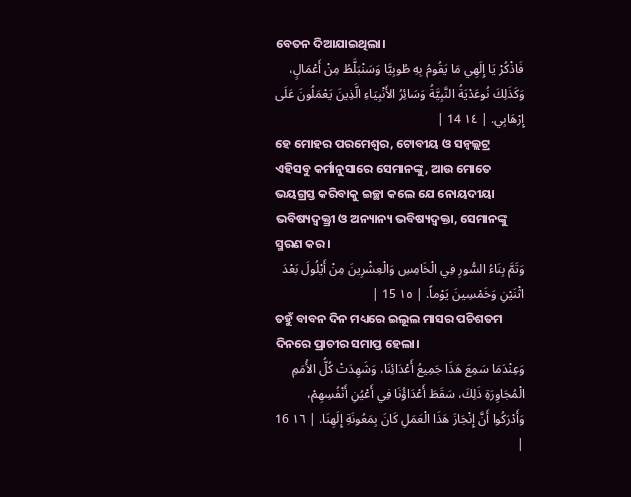ବେତନ ଦିଆଯାଇଥିଲା।
فَاذْكُرْ يَا إِلَهِي مَا يَقُومُ بِهِ طُوبِيَّا وَسَنْبَلَّطُ مِنْ أَعْمَالٍ، وَكَذَلِكَ نُوعَدْيَةُ النَّبِيَّةُ وَسَائِرُ الأَنْبِيَاءِ الَّذِينَ يَعْمَلُونَ عَلَى إِرْهَابِي. | ١٤ 14 |
ହେ ମୋହର ପରମେଶ୍ୱର, ଟୋବୀୟ ଓ ସନ୍ବଲ୍ଲଟ୍ର ଏହିସବୁ କର୍ମାନୁସାରେ ସେମାନଙ୍କୁ, ଆଉ ମୋତେ ଭୟଗ୍ରସ୍ତ କରିବାକୁ ଇଚ୍ଛା କଲେ ଯେ ନୋୟଦୀୟା ଭବିଷ୍ୟଦ୍ବକ୍ତ୍ରୀ ଓ ଅନ୍ୟାନ୍ୟ ଭବିଷ୍ୟଦ୍ବକ୍ତା, ସେମାନଙ୍କୁ ସ୍ମରଣ କର।
وَتَمَّ بِنَاءُ السُّورِ فِي الْخَامِسِ وَالْعِشْرِينَ مِنْ أَيْلُولَ بَعْدَ اثْنَيْنِ وَخَمْسِينَ يَوْماً. | ١٥ 15 |
ତହୁଁ ବାବନ ଦିନ ମଧ୍ୟରେ ଇଲୂଲ ମାସର ପଚିଶତମ ଦିନରେ ପ୍ରାଚୀର ସମାପ୍ତ ହେଲା।
وَعِنْدَمَا سَمِعَ هَذَا جَمِيعُ أَعْدَائِنَا، وَشَهِدَتْ كُلُّ الأُمَمِ الْمُجَاوِرَةِ ذَلِكَ، سَقَطَ أَعْدَاؤُنَا فِي أَعْيُنِ أَنْفُسِهِمْ، وَأَدْرَكُوا أَنَّ إِنْجَازَ هَذَا الْعَمَلِ كَانَ بِمَعُونَةِ إِلَهِنَا. | ١٦ 16 |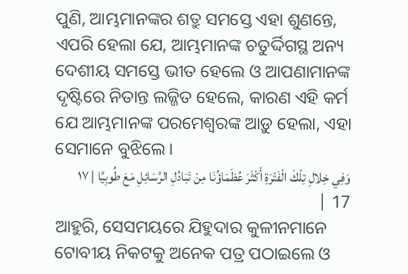ପୁଣି, ଆମ୍ଭମାନଙ୍କର ଶତ୍ରୁ ସମସ୍ତେ ଏହା ଶୁଣନ୍ତେ, ଏପରି ହେଲା ଯେ, ଆମ୍ଭମାନଙ୍କ ଚତୁର୍ଦ୍ଦିଗସ୍ଥ ଅନ୍ୟ ଦେଶୀୟ ସମସ୍ତେ ଭୀତ ହେଲେ ଓ ଆପଣାମାନଙ୍କ ଦୃଷ୍ଟିରେ ନିତାନ୍ତ ଲଜ୍ଜିତ ହେଲେ, କାରଣ ଏହି କର୍ମ ଯେ ଆମ୍ଭମାନଙ୍କ ପରମେଶ୍ୱରଙ୍କ ଆଡ଼ୁ ହେଲା, ଏହା ସେମାନେ ବୁଝିଲେ।
وَفِي خِلالِ تِلْكَ الْفَتْرَةِ أَكْثَرَ عُظَمَاؤُنَا مِنْ تَبَادُلِ الرَّسَائِلِ مَعَ طُوبِيَّا | ١٧ 17 |
ଆହୁରି, ସେସମୟରେ ଯିହୁଦାର କୁଳୀନମାନେ ଟୋବୀୟ ନିକଟକୁ ଅନେକ ପତ୍ର ପଠାଇଲେ ଓ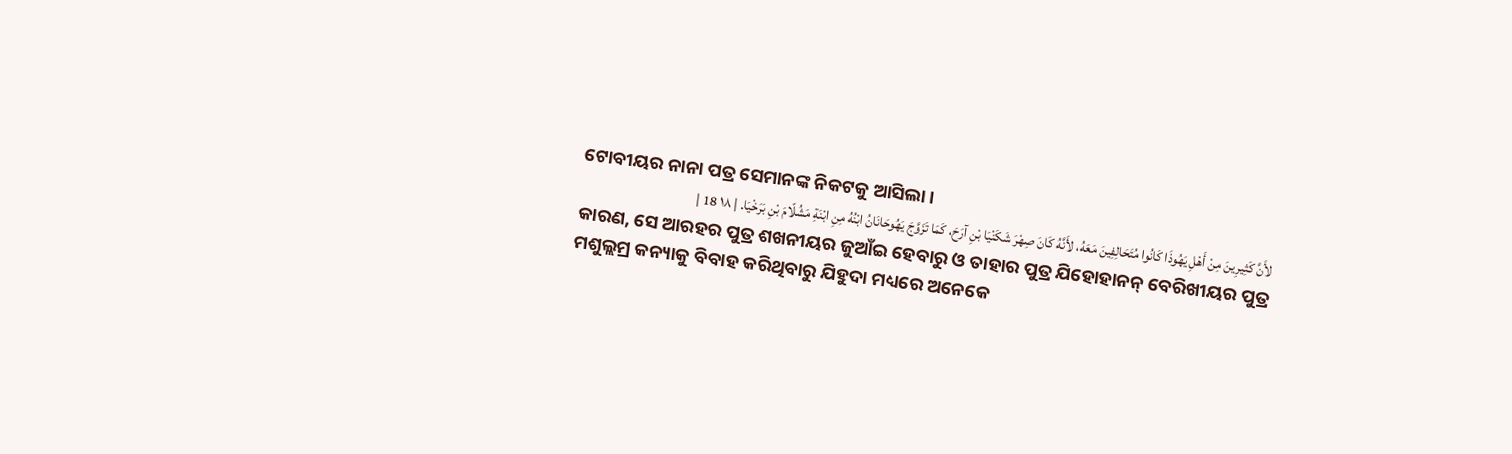ଟୋବୀୟର ନାନା ପତ୍ର ସେମାନଙ୍କ ନିକଟକୁ ଆସିଲା।
لأَنَّ كَثِيرِينَ مِنْ أَهْلِ يَهُوذَا كَانُوا مُتَحَالِفِينَ مَعَهُ، لأَنَّهُ كَانَ صِهْرَ شَكَنْيَا بْنِ آرَحَ، كَمَا تَزَوَّجَ يَهُوحَانَانُ ابْنُهُ مِنِ ابْنَةِ مَشُلّامَ بْنِ بَرَخْيَا. | ١٨ 18 |
କାରଣ, ସେ ଆରହର ପୁତ୍ର ଶଖନୀୟର ଜୁଆଁଇ ହେବାରୁ ଓ ତାହାର ପୁତ୍ର ଯିହୋହାନନ୍ ବେରିଖୀୟର ପୁତ୍ର ମଶୁଲ୍ଲମ୍ର କନ୍ୟାକୁ ବିବାହ କରିଥିବାରୁ ଯିହୁଦା ମଧ୍ୟରେ ଅନେକେ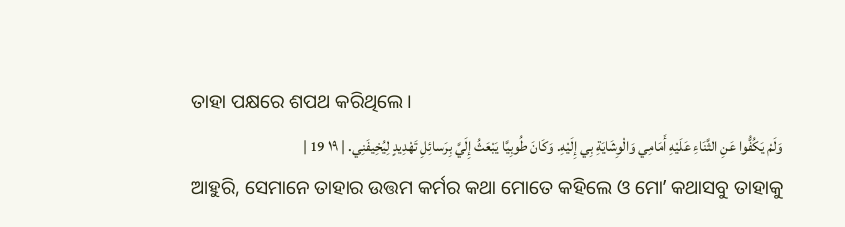ତାହା ପକ୍ଷରେ ଶପଥ କରିଥିଲେ।
وَلَمْ يَكُفُّوا عَنِ الثَّنَاءِ عَلَيْهِ أَمَامِي وَالْوِشَايَةِ بِي إِلَيْهِ. وَكَانَ طُوبِيَّا يَبْعَثُ إِلَيَّ بِرَسائِلِ تَهْدِيدٍ لِيُخِيفَنِي. | ١٩ 19 |
ଆହୁରି, ସେମାନେ ତାହାର ଉତ୍ତମ କର୍ମର କଥା ମୋତେ କହିଲେ ଓ ମୋʼ କଥାସବୁ ତାହାକୁ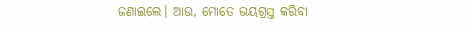ଜଣାଇଲେ। ଆଉ, ମୋତେ ଭୟଗ୍ରସ୍ତ କରିବା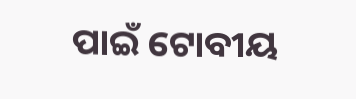ପାଇଁ ଟୋବୀୟ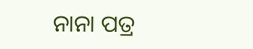ନାନା ପତ୍ର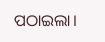ପଠାଇଲା।